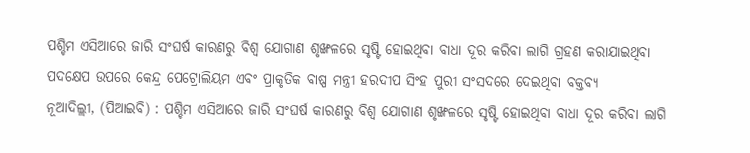ପଶ୍ଚିମ ଏସିଆରେ ଜାରି ସଂଘର୍ଷ କାରଣରୁ ବିଶ୍ୱ ଯୋଗାଣ ଶୃଙ୍ଖଳରେ ସୃଷ୍ଟି ହୋଇଥିବା ବାଧା ଦୂର କରିବା ଲାଗି ଗ୍ରହଣ କରାଯାଇଥିବା ପଦକ୍ଷେପ ଉପରେ କେନ୍ଦ୍ର ପେଟ୍ରୋଲିୟମ ଏବଂ ପ୍ରାକୃତିକ ବାଷ୍ପ ମନ୍ତ୍ରୀ ହରଦୀପ ସିଂହ ପୁରୀ ସଂସଦରେ ଦେଇଥିବା ବକ୍ତବ୍ୟ
ନୂଆଦିଲ୍ଲୀ, (ପିଆଇବି) : ପଶ୍ଚିମ ଏସିଆରେ ଜାରି ସଂଘର୍ଷ କାରଣରୁ ବିଶ୍ୱ ଯୋଗାଣ ଶୃଙ୍ଖଳରେ ସୃଷ୍ଟି ହୋଇଥିବା ବାଧା ଦୂର କରିବା ଲାଗି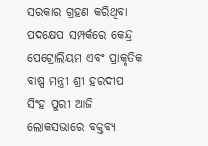ସରକାର ଗ୍ରହଣ କରିଥିବା ପଦକ୍ଷେପ ସମ୍ପର୍କରେ କେନ୍ଦ୍ର ପେଟ୍ରୋଲିୟମ ଏବଂ ପ୍ରାକୃତିକ ବାଷ୍ପ ମନ୍ତ୍ରୀ ଶ୍ରୀ ହରଦୀପ ସିଂହ ପୁରୀ ଆଜି ଲୋକସଭାରେ ବକ୍ତବ୍ୟ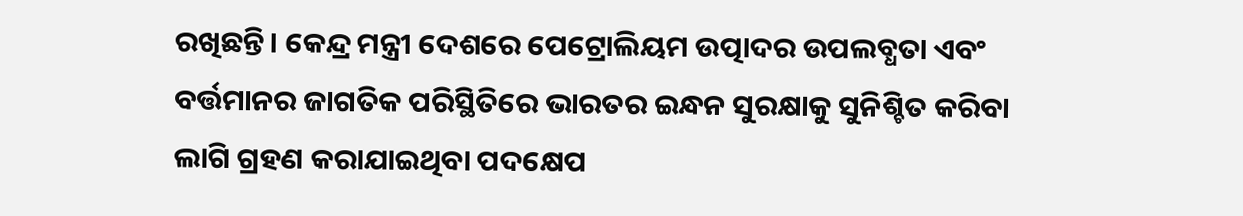ରଖିଛନ୍ତି। କେନ୍ଦ୍ର ମନ୍ତ୍ରୀ ଦେଶରେ ପେଟ୍ରୋଲିୟମ ଉତ୍ପାଦର ଉପଲବ୍ଧତା ଏବଂ ବର୍ତ୍ତମାନର ଜାଗତିକ ପରିସ୍ଥିତିରେ ଭାରତର ଇନ୍ଧନ ସୁରକ୍ଷାକୁ ସୁନିଶ୍ଚିତ କରିବା ଲାଗି ଗ୍ରହଣ କରାଯାଇଥିବା ପଦକ୍ଷେପ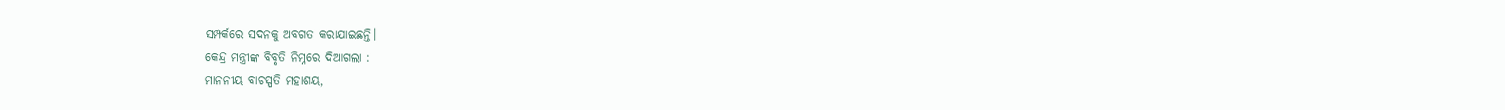ସମ୍ପର୍କରେ ସଦନକୁ ଅବଗତ କରାଯାଇଛନ୍ତି।
କେନ୍ଦ୍ର ମନ୍ତ୍ରୀଙ୍କ ବିବୃତି ନିମ୍ନରେ ଦିଆଗଲା :
ମାନନୀୟ ବାଚସ୍ପତି ମହାଶୟ,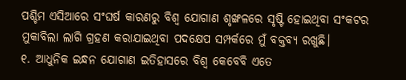ପଶ୍ଚିମ ଏସିଆରେ ସଂଘର୍ଷ କାରଣରୁ ବିଶ୍ୱ ଯୋଗାଣ ଶୃଙ୍ଖଳରେ ସୃଷ୍ଟି ହୋଇଥିବା ସଂକଟର ମୁକାବିଲା ଲାଗି ଗ୍ରହଣ କରାଯାଇଥିବା ପଦକ୍ଷେପ ସମ୍ପର୍କରେ ମୁଁ ବକ୍ତବ୍ୟ ରଖୁଛି।
୧. ଆଧୁନିକ ଇନ୍ଧନ ଯୋଗାଣ ଇତିହାସରେ ବିଶ୍ୱ କେବେବି ଏତେ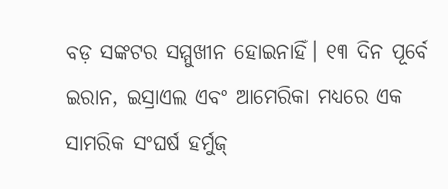ବଡ଼ ସଙ୍କଟର ସମ୍ମୁଖୀନ ହୋଇନାହିଁ। ୧୩ ଦିନ ପୂର୍ବେ ଇରାନ, ଇସ୍ରାଏଲ ଏବଂ ଆମେରିକା ମଧ୍ୟରେ ଏକ ସାମରିକ ସଂଘର୍ଷ ହର୍ମୁଜ୍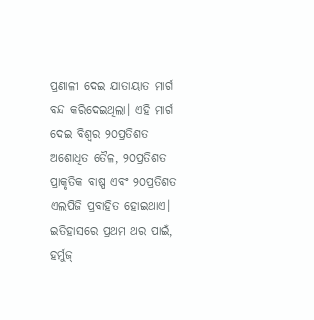ପ୍ରଣାଳୀ ଦେଇ ଯାତାୟାତ ମାର୍ଗ ବନ୍ଦ କରିଦେଇଥିଲା। ଏହି ମାର୍ଗ ଦେଇ ବିଶ୍ୱର ୨୦ପ୍ରତିଶତ ଅଶୋଧିତ ତୈଳ, ୨୦ପ୍ରତିଶତ ପ୍ରାକୃତିକ ବାଷ୍ପ ଏବଂ ୨୦ପ୍ରତିଶତ ଏଲପିଜି ପ୍ରବାହିତ ହୋଇଥାଏ। ଇତିହାସରେ ପ୍ରଥମ ଥର ପାଇଁ, ହର୍ମୁଜ୍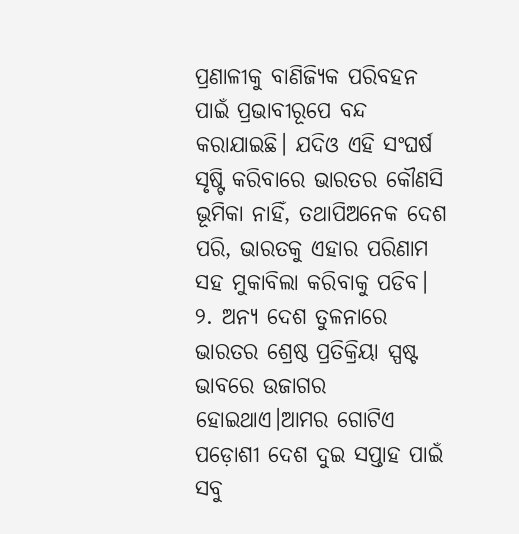ପ୍ରଣାଳୀକୁ ବାଣିଜ୍ୟିକ ପରିବହନ ପାଇଁ ପ୍ରଭାବୀରୂପେ ବନ୍ଦ କରାଯାଇଛି। ଯଦିଓ ଏହି ସଂଘର୍ଷ ସୃଷ୍ଟି କରିବାରେ ଭାରତର କୌଣସି ଭୂମିକା ନାହିଁ, ତଥାପିଅନେକ ଦେଶ ପରି, ଭାରତକୁ ଏହାର ପରିଣାମ ସହ ମୁକାବିଲା କରିବାକୁ ପଡିବ।
୨. ଅନ୍ୟ ଦେଶ ତୁଳନାରେ ଭାରତର ଶ୍ରେଷ୍ଠ ପ୍ରତିକ୍ରିୟା ସ୍ପଷ୍ଟ ଭାବରେ ଉଜାଗର ହୋଇଥାଏ।ଆମର ଗୋଟିଏ ପଡ଼ୋଶୀ ଦେଶ ଦୁଇ ସପ୍ତାହ ପାଇଁ ସବୁ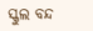ସ୍କୁଲ ବନ୍ଦ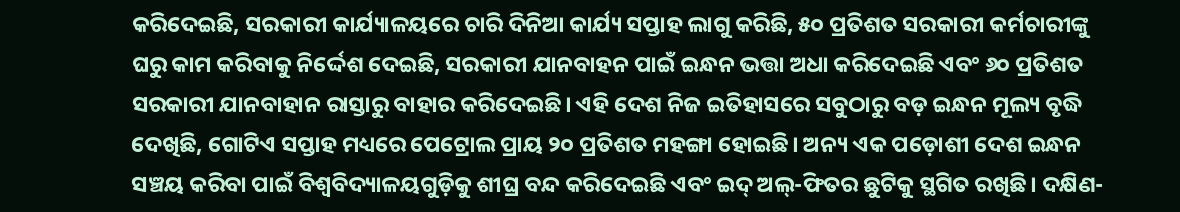କରିଦେଇଛି, ସରକାରୀ କାର୍ଯ୍ୟାଳୟରେ ଚାରି ଦିନିଆ କାର୍ଯ୍ୟ ସପ୍ତାହ ଲାଗୁ କରିଛି, ୫୦ ପ୍ରତିଶତ ସରକାରୀ କର୍ମଚାରୀଙ୍କୁ ଘରୁ କାମ କରିବାକୁ ନିର୍ଦ୍ଦେଶ ଦେଇଛି, ସରକାରୀ ଯାନବାହନ ପାଇଁ ଇନ୍ଧନ ଭତ୍ତା ଅଧା କରିଦେଇଛି ଏବଂ ୬୦ ପ୍ରତିଶତ ସରକାରୀ ଯାନବାହାନ ରାସ୍ତାରୁ ବାହାର କରିଦେଇଛି। ଏହି ଦେଶ ନିଜ ଇତିହାସରେ ସବୁଠାରୁ ବଡ଼ ଇନ୍ଧନ ମୂଲ୍ୟ ବୃଦ୍ଧି ଦେଖିଛି, ଗୋଟିଏ ସପ୍ତାହ ମଧ୍ୟରେ ପେଟ୍ରୋଲ ପ୍ରାୟ ୨୦ ପ୍ରତିଶତ ମହଙ୍ଗା ହୋଇଛି। ଅନ୍ୟ ଏକ ପଡ଼ୋଶୀ ଦେଶ ଇନ୍ଧନ ସଞ୍ଚୟ କରିବା ପାଇଁ ବିଶ୍ୱବିଦ୍ୟାଳୟଗୁଡ଼ିକୁ ଶୀଘ୍ର ବନ୍ଦ କରିଦେଇଛି ଏବଂ ଇଦ୍ ଅଲ୍-ଫିତର ଛୁଟିକୁ ସ୍ଥଗିତ ରଖିଛି। ଦକ୍ଷିଣ-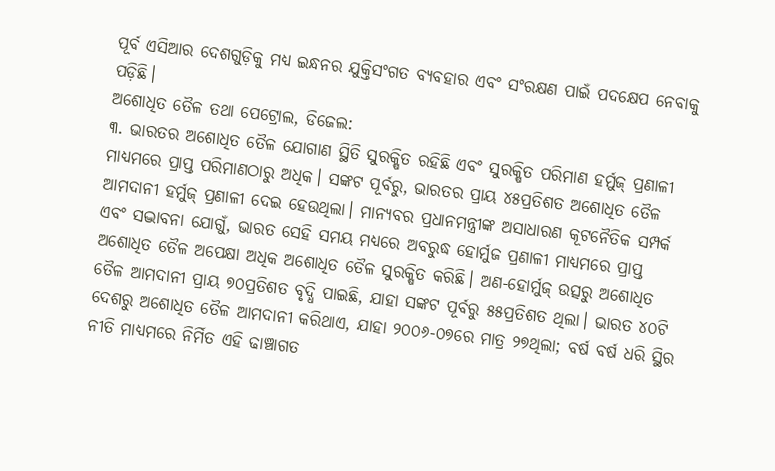ପୂର୍ବ ଏସିଆର ଦେଶଗୁଡ଼ିକୁ ମଧ୍ୟ ଇନ୍ଧନର ଯୁକ୍ତିସଂଗତ ବ୍ୟବହାର ଏବଂ ସଂରକ୍ଷଣ ପାଇଁ ପଦକ୍ଷେପ ନେବାକୁ ପଡ଼ିଛି।
ଅଶୋଧିତ ତୈଳ ତଥା ପେଟ୍ରୋଲ, ଡିଜେଲ:
୩. ଭାରତର ଅଶୋଧିତ ତୈଳ ଯୋଗାଣ ସ୍ଥିତି ସୁରକ୍ଷିତ ରହିଛି ଏବଂ ସୁରକ୍ଷିତ ପରିମାଣ ହର୍ମୁଜ୍ ପ୍ରଣାଳୀ ମାଧ୍ୟମରେ ପ୍ରାପ୍ତ ପରିମାଣଠାରୁ ଅଧିକ। ସଙ୍କଟ ପୂର୍ବରୁ, ଭାରତର ପ୍ରାୟ ୪୫ପ୍ରତିଶତ ଅଶୋଧିତ ତୈଳ ଆମଦାନୀ ହର୍ମୁଜ୍ ପ୍ରଣାଳୀ ଦେଇ ହେଉଥିଲା। ମାନ୍ୟବର ପ୍ରଧାନମନ୍ତ୍ରୀଙ୍କ ଅସାଧାରଣ କୂଟନୈତିକ ସମ୍ପର୍କ ଏବଂ ସଦ୍ଭାବନା ଯୋଗୁଁ, ଭାରତ ସେହି ସମୟ ମଧ୍ୟରେ ଅବରୁଦ୍ଧ ହୋର୍ମୁଜ ପ୍ରଣାଳୀ ମାଧ୍ୟମରେ ପ୍ରାପ୍ତ ଅଶୋଧିତ ତୈଳ ଅପେକ୍ଷା ଅଧିକ ଅଶୋଧିତ ତୈଳ ସୁରକ୍ଷିତ କରିଛି। ଅଣ-ହୋର୍ମୁଜ୍ ଉତ୍ସରୁ ଅଶୋଧିତ ତୈଳ ଆମଦାନୀ ପ୍ରାୟ ୭୦ପ୍ରତିଶତ ବୃଦ୍ଧି ପାଇଛି, ଯାହା ସଙ୍କଟ ପୂର୍ବରୁ ୫୫ପ୍ରତିଶତ ଥିଲା। ଭାରତ ୪୦ଟି ଦେଶରୁ ଅଶୋଧିତ ତୈଳ ଆମଦାନୀ କରିଥାଏ, ଯାହା ୨୦୦୬-୦୭ରେ ମାତ୍ର ୨୭ଥିଲା; ବର୍ଷ ବର୍ଷ ଧରି ସ୍ଥିର ନୀତି ମାଧ୍ୟମରେ ନିର୍ମିତ ଏହି ଢାଞ୍ଚାଗତ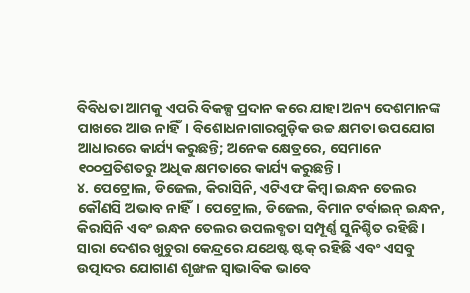ବିବିଧତା ଆମକୁ ଏପରି ବିକଳ୍ପ ପ୍ରଦାନ କରେ ଯାହା ଅନ୍ୟ ଦେଶମାନଙ୍କ ପାଖରେ ଆଉ ନାହିଁ। ବିଶୋଧନାଗାରଗୁଡ଼ିକ ଉଚ୍ଚ କ୍ଷମତା ଉପଯୋଗ ଆଧାରରେ କାର୍ଯ୍ୟ କରୁଛନ୍ତି; ଅନେକ କ୍ଷେତ୍ରରେ, ସେମାନେ ୧୦୦ପ୍ରତିଶତରୁ ଅଧିକ କ୍ଷମତାରେ କାର୍ଯ୍ୟ କରୁଛନ୍ତି।
୪. ପେଟ୍ରୋଲ, ଡିଜେଲ, କିରାସିନି, ଏଟିଏଫ କିମ୍ବା ଇନ୍ଧନ ତେଲର କୌଣସି ଅଭାବ ନାହିଁ। ପେଟ୍ରୋଲ, ଡିଜେଲ, ବିମାନ ଟର୍ବାଇନ୍ ଇନ୍ଧନ, କିରାସିନି ଏବଂ ଇନ୍ଧନ ତେଲର ଉପଲବ୍ଧତା ସମ୍ପୂର୍ଣ୍ଣ ସୁନିଶ୍ଚିତ ରହିଛି। ସାରା ଦେଶର ଖୁଚୁରା କେନ୍ଦ୍ରରେ ଯଥେଷ୍ଟ ଷ୍ଟକ୍ ରହିଛି ଏବଂ ଏସବୁ ଉତ୍ପାଦର ଯୋଗାଣ ଶୃଙ୍ଖଳ ସ୍ୱାଭାବିକ ଭାବେ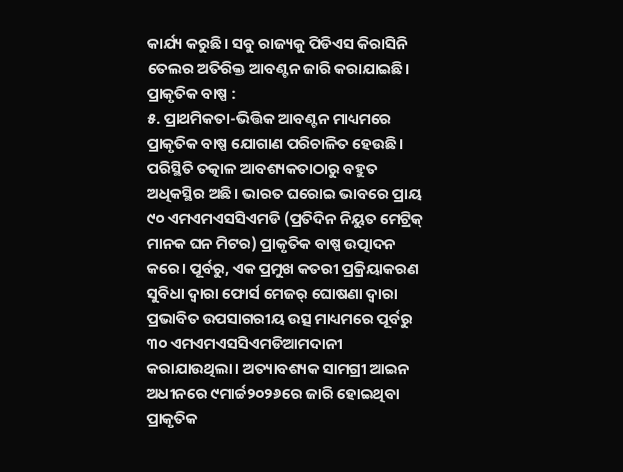କାର୍ଯ୍ୟ କରୁଛି। ସବୁ ରାଜ୍ୟକୁ ପିଡିଏସ କିରାସିନି ତେଲର ଅତିରିକ୍ତ ଆବଣ୍ଟନ ଜାରି କରାଯାଇଛି।
ପ୍ରାକୃତିକ ବାଷ୍ପ :
୫. ପ୍ରାଥମିକତା-ଭିତ୍ତିକ ଆବଣ୍ଟନ ମାଧ୍ୟମରେ ପ୍ରାକୃତିକ ବାଷ୍ପ ଯୋଗାଣ ପରିଚାଳିତ ହେଉଛି। ପରିସ୍ଥିତି ତତ୍କାଳ ଆବଶ୍ୟକତାଠାରୁ ବହୁତ ଅଧିକସ୍ଥିର ଅଛି। ଭାରତ ଘରୋଇ ଭାବରେ ପ୍ରାୟ ୯୦ ଏମଏମଏସସିଏମଡି (ପ୍ରତିଦିନ ନିୟୁତ ମେଟ୍ରିକ୍ ମାନକ ଘନ ମିଟର) ପ୍ରାକୃତିକ ବାଷ୍ପ ଉତ୍ପାଦନ କରେ। ପୂର୍ବରୁ, ଏକ ପ୍ରମୁଖ କତରୀ ପ୍ରକ୍ରିୟାକରଣ ସୁବିଧା ଦ୍ୱାରା ଫୋର୍ସ ମେଜର୍ ଘୋଷଣା ଦ୍ୱାରା ପ୍ରଭାବିତ ଉପସାଗରୀୟ ଉତ୍ସ ମାଧ୍ୟମରେ ପୂର୍ବରୁ ୩୦ ଏମଏମଏସସିଏମଡିଆମଦାନୀ କରାଯାଉଥିଲା। ଅତ୍ୟାବଶ୍ୟକ ସାମଗ୍ରୀ ଆଇନ ଅଧୀନରେ ୯ମାର୍ଚ୍ଚ୨୦୨୬ରେ ଜାରି ହୋଇଥିବା ପ୍ରାକୃତିକ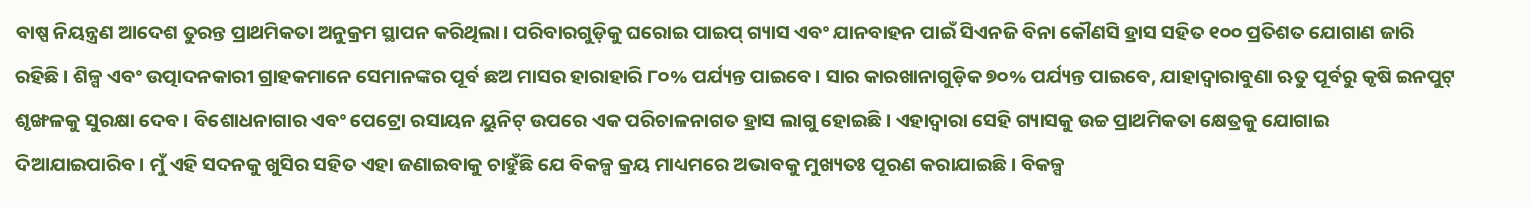ବାଷ୍ପ ନିୟନ୍ତ୍ରଣ ଆଦେଶ ତୁରନ୍ତ ପ୍ରାଥମିକତା ଅନୁକ୍ରମ ସ୍ଥାପନ କରିଥିଲା। ପରିବାରଗୁଡ଼ିକୁ ଘରୋଇ ପାଇପ୍ ଗ୍ୟାସ ଏବଂ ଯାନବାହନ ପାଇଁ ସିଏନଜି ବିନା କୌଣସି ହ୍ରାସ ସହିତ ୧୦୦ ପ୍ରତିଶତ ଯୋଗାଣ ଜାରି ରହିଛି । ଶିଳ୍ପ ଏବଂ ଉତ୍ପାଦନକାରୀ ଗ୍ରାହକମାନେ ସେମାନଙ୍କର ପୂର୍ବ ଛଅ ମାସର ହାରାହାରି ୮୦% ପର୍ଯ୍ୟନ୍ତ ପାଇବେ। ସାର କାରଖାନାଗୁଡ଼ିକ ୭୦% ପର୍ଯ୍ୟନ୍ତ ପାଇବେ, ଯାହାଦ୍ୱାରାବୁଣା ଋତୁ ପୂର୍ବରୁ କୃଷି ଇନପୁଟ୍ ଶୃଙ୍ଖଳକୁ ସୁରକ୍ଷା ଦେବ। ବିଶୋଧନାଗାର ଏବଂ ପେଟ୍ରୋ ରସାୟନ ୟୁନିଟ୍ ଉପରେ ଏକ ପରିଚାଳନାଗତ ହ୍ରାସ ଲାଗୁ ହୋଇଛି। ଏହାଦ୍ୱାରା ସେହି ଗ୍ୟାସକୁ ଉଚ୍ଚ ପ୍ରାଥମିକତା କ୍ଷେତ୍ରକୁ ଯୋଗାଇ ଦିଆଯାଇପାରିବ। ମୁଁ ଏହି ସଦନକୁ ଖୁସିର ସହିତ ଏହା ଜଣାଇବାକୁ ଚାହୁଁଛି ଯେ ବିକଳ୍ପ କ୍ରୟ ମାଧ୍ୟମରେ ଅଭାବକୁ ମୁଖ୍ୟତଃ ପୂରଣ କରାଯାଇଛି। ବିକଳ୍ପ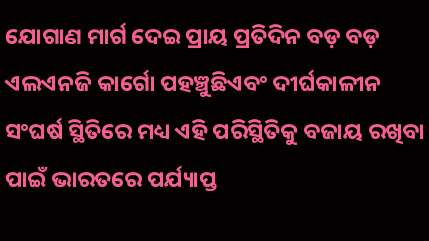ଯୋଗାଣ ମାର୍ଗ ଦେଇ ପ୍ରାୟ ପ୍ରତିଦିନ ବଡ଼ ବଡ଼ ଏଲଏନଜି କାର୍ଗୋ ପହଞ୍ଚୁଛିଏବଂ ଦୀର୍ଘକାଳୀନ ସଂଘର୍ଷ ସ୍ଥିତିରେ ମଧ୍ୟ ଏହି ପରିସ୍ଥିତିକୁ ବଜାୟ ରଖିବା ପାଇଁ ଭାରତରେ ପର୍ଯ୍ୟାପ୍ତ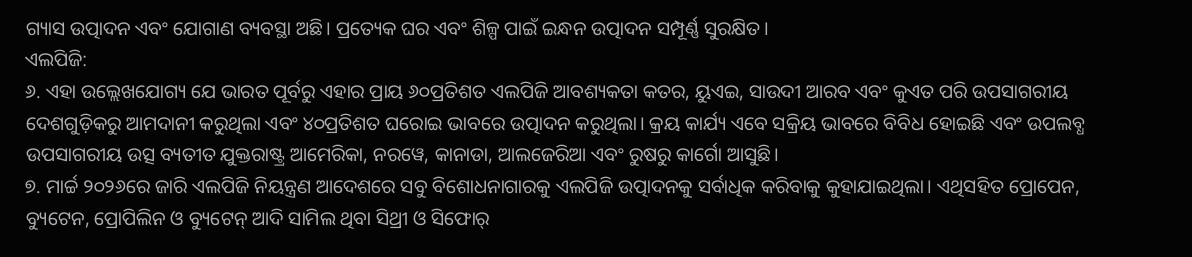ଗ୍ୟାସ ଉତ୍ପାଦନ ଏବଂ ଯୋଗାଣ ବ୍ୟବସ୍ଥା ଅଛି। ପ୍ରତ୍ୟେକ ଘର ଏବଂ ଶିଳ୍ପ ପାଇଁ ଇନ୍ଧନ ଉତ୍ପାଦନ ସମ୍ପୂର୍ଣ୍ଣ ସୁରକ୍ଷିତ।
ଏଲପିଜି:
୬. ଏହା ଉଲ୍ଲେଖଯୋଗ୍ୟ ଯେ ଭାରତ ପୂର୍ବରୁ ଏହାର ପ୍ରାୟ ୬୦ପ୍ରତିଶତ ଏଲପିଜି ଆବଶ୍ୟକତା କତର, ୟୁଏଇ, ସାଉଦୀ ଆରବ ଏବଂ କୁଏତ ପରି ଉପସାଗରୀୟ ଦେଶଗୁଡ଼ିକରୁ ଆମଦାନୀ କରୁଥିଲା ଏବଂ ୪୦ପ୍ରତିଶତ ଘରୋଇ ଭାବରେ ଉତ୍ପାଦନ କରୁଥିଲା। କ୍ରୟ କାର୍ଯ୍ୟ ଏବେ ସକ୍ରିୟ ଭାବରେ ବିବିଧ ହୋଇଛି ଏବଂ ଉପଲବ୍ଧ ଉପସାଗରୀୟ ଉତ୍ସ ବ୍ୟତୀତ ଯୁକ୍ତରାଷ୍ଟ୍ର ଆମେରିକା, ନରୱେ, କାନାଡା, ଆଲଜେରିଆ ଏବଂ ରୁଷରୁ କାର୍ଗୋ ଆସୁଛି।
୭. ମାର୍ଚ୍ଚ ୨୦୨୬ରେ ଜାରି ଏଲପିଜି ନିୟନ୍ତ୍ରଣ ଆଦେଶରେ ସବୁ ବିଶୋଧନାଗାରକୁ ଏଲପିଜି ଉତ୍ପାଦନକୁ ସର୍ବାଧିକ କରିବାକୁ କୁହାଯାଇଥିଲା। ଏଥିସହିତ ପ୍ରୋପେନ, ବ୍ୟୁଟେନ, ପ୍ରୋପିଲିନ ଓ ବ୍ୟୁଟେନ୍ ଆଦି ସାମିଲ ଥିବା ସିଥ୍ରୀ ଓ ସିଫୋର୍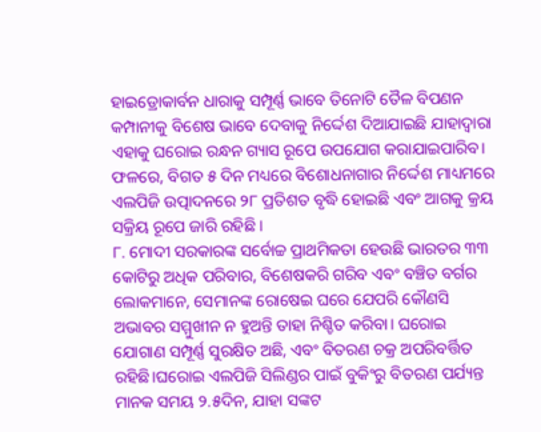ହାଇଡ୍ରୋକାର୍ବନ ଧାରାକୁ ସମ୍ପୂର୍ଣ୍ଣ ଭାବେ ତିନୋଟି ତୈଳ ବିପଣନ କମ୍ପାନୀକୁ ବିଶେଷ ଭାବେ ଦେବାକୁ ନିର୍ଦ୍ଦେଶ ଦିଆଯାଇଛି ଯାହାଦ୍ୱାରା ଏହାକୁ ଘରୋଇ ରନ୍ଧନ ଗ୍ୟାସ ରୂପେ ଉପଯୋଗ କରାଯାଇପାରିବ। ଫଳରେ, ବିଗତ ୫ ଦିନ ମଧ୍ୟରେ ବିଶୋଧନାଗାର ନିର୍ଦ୍ଦେଶ ମାଧ୍ୟମରେ ଏଲପିଜି ଉତ୍ପାଦନରେ ୨୮ ପ୍ରତିଶତ ବୃଦ୍ଧି ହୋଇଛି ଏବଂ ଆଗକୁ କ୍ରୟ ସକ୍ରିୟ ରୂପେ ଜାରି ରହିଛି ।
୮. ମୋଦୀ ସରକାରଙ୍କ ସର୍ବୋଚ୍ଚ ପ୍ରାଥମିକତା ହେଉଛି ଭାରତର ୩୩ କୋଟିରୁ ଅଧିକ ପରିବାର, ବିଶେଷକରି ଗରିବ ଏବଂ ବଞ୍ଚିତ ବର୍ଗର ଲୋକମାନେ, ସେମାନଙ୍କ ରୋଷେଇ ଘରେ ଯେପରି କୌଣସି ଅଭାବର ସମ୍ମୁଖୀନ ନ ହୁଅନ୍ତି ତାହା ନିଶ୍ଚିତ କରିବା। ଘରୋଇ ଯୋଗାଣ ସମ୍ପୂର୍ଣ୍ଣ ସୁରକ୍ଷିତ ଅଛି, ଏବଂ ବିତରଣ ଚକ୍ର ଅପରିବର୍ତ୍ତିତ ରହିଛି।ଘରୋଇ ଏଲପିଜି ସିଲିଣ୍ଡର ପାଇଁ ବୁକିଂରୁ ବିତରଣ ପର୍ଯ୍ୟନ୍ତ ମାନକ ସମୟ ୨.୫ଦିନ, ଯାହା ସଙ୍କଟ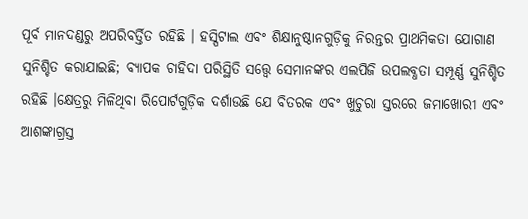ପୂର୍ବ ମାନଦଣ୍ଡରୁ ଅପରିବର୍ତ୍ତିତ ରହିଛି । ହସ୍ପିଟାଲ ଏବଂ ଶିକ୍ଷାନୁଷ୍ଠାନଗୁଡ଼ିକୁ ନିରନ୍ତର ପ୍ରାଥମିକତା ଯୋଗାଣ ସୁନିଶ୍ଚିତ କରାଯାଇଛି; ବ୍ୟାପକ ଚାହିଦା ପରିସ୍ଥିତି ସତ୍ତ୍ୱେ ସେମାନଙ୍କର ଏଲପିଜି ଉପଲବ୍ଧତା ସମ୍ପୂର୍ଣ୍ଣ ସୁନିଶ୍ଚିତ ରହିଛି ।କ୍ଷେତ୍ରରୁ ମିଳିଥିବା ରିପୋର୍ଟଗୁଡ଼ିକ ଦର୍ଶାଉଛି ଯେ ବିତରକ ଏବଂ ଖୁଚୁରା ସ୍ତରରେ ଜମାଖୋରୀ ଏବଂ ଆଶଙ୍କାଗ୍ରସ୍ତ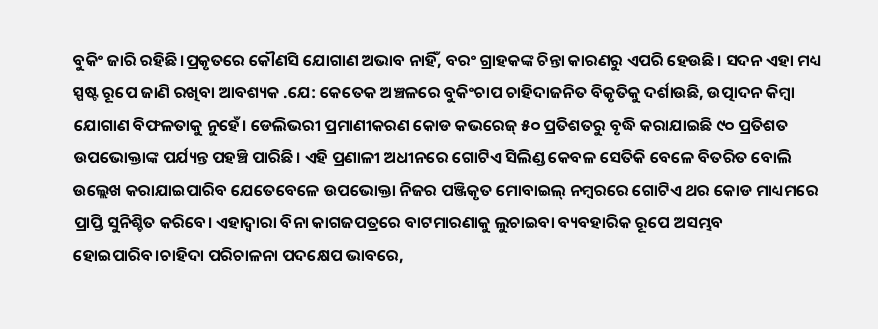ବୁକିଂ ଜାରି ରହିଛି।ପ୍ରକୃତରେ କୌଣସି ଯୋଗାଣ ଅଭାବ ନାହିଁ, ବରଂ ଗ୍ରାହକଙ୍କ ଚିନ୍ତା କାରଣରୁ ଏପରି ହେଉଛି। ସଦନ ଏହା ମଧ୍ୟ ସ୍ପଷ୍ଟ ରୂପେ ଜାଣି ରଖିବା ଆବଶ୍ୟକ .ଯେ: କେତେକ ଅଞ୍ଚଳରେ ବୁକିଂଚାପ ଚାହିଦାଜନିତ ବିକୃତିକୁ ଦର୍ଶାଉଛି, ଉତ୍ପାଦନ କିମ୍ବା ଯୋଗାଣ ବିଫଳତାକୁ ନୁହେଁ। ଡେଲିଭରୀ ପ୍ରମାଣୀକରଣ କୋଡ କଭରେଜ୍ ୫୦ ପ୍ରତିଶତରୁ ବୃଦ୍ଧି କରାଯାଇଛି ୯୦ ପ୍ରତିଶତ ଉପଭୋକ୍ତାଙ୍କ ପର୍ଯ୍ୟନ୍ତ ପହଞ୍ଚି ପାରିଛି। ଏହି ପ୍ରଣାଳୀ ଅଧୀନରେ ଗୋଟିଏ ସିଲିଣ୍ଡ କେବଳ ସେତିକି ବେଳେ ବିତରିତ ବୋଲି ଉଲ୍ଲେଖ କରାଯାଇପାରିବ ଯେତେବେଳେ ଉପଭୋକ୍ତା ନିଜର ପଞ୍ଜିକୃତ ମୋବାଇଲ୍ ନମ୍ବରରେ ଗୋଟିଏ ଥର କୋଡ ମାଧ୍ୟମରେ ପ୍ରାପ୍ତି ସୁନିଶ୍ଚିତ କରିବେ। ଏହାଦ୍ୱାରା ବିନା କାଗଜପତ୍ରରେ ବାଟମାରଣାକୁ ଲୁଚାଇବା ବ୍ୟବହାରିକ ରୂପେ ଅସମ୍ଭବ ହୋଇପାରିବ।ଚାହିଦା ପରିଚାଳନା ପଦକ୍ଷେପ ଭାବରେ,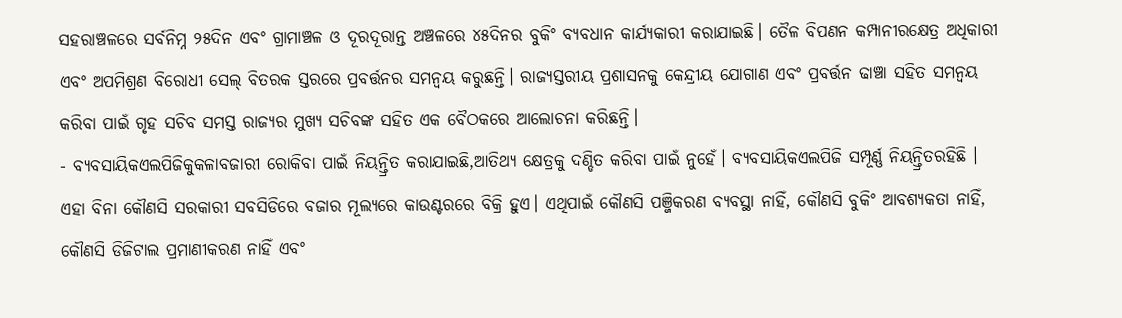ସହରାଞ୍ଚଳରେ ସର୍ବନିମ୍ନ ୨୫ଦିନ ଏବଂ ଗ୍ରାମାଞ୍ଚଳ ଓ ଦୂରଦୂରାନ୍ତ ଅଞ୍ଚଳରେ ୪୫ଦିନର ବୁକିଂ ବ୍ୟବଧାନ କାର୍ଯ୍ୟକାରୀ କରାଯାଇଛି। ତୈଳ ବିପଣନ କମ୍ପାନୀରକ୍ଷେତ୍ର ଅଧିକାରୀ ଏବଂ ଅପମିଶ୍ରଣ ବିରୋଧୀ ସେଲ୍ ବିତରକ ସ୍ତରରେ ପ୍ରବର୍ତ୍ତନର ସମନ୍ୱୟ କରୁଛନ୍ତି। ରାଜ୍ୟସ୍ତରୀୟ ପ୍ରଶାସନକୁ କେନ୍ଦ୍ରୀୟ ଯୋଗାଣ ଏବଂ ପ୍ରବର୍ତ୍ତନ ଢାଞ୍ଚା ସହିତ ସମନ୍ୱୟ କରିବା ପାଇଁ ଗୃହ ସଚିବ ସମସ୍ତ ରାଜ୍ୟର ମୁଖ୍ୟ ସଚିବଙ୍କ ସହିତ ଏକ ବୈଠକରେ ଆଲୋଚନା କରିଛନ୍ତି।
- ବ୍ୟବସାୟିକଏଲପିଜିକୁକଳାବଜାରୀ ରୋକିବା ପାଇଁ ନିୟନ୍ତ୍ରିତ କରାଯାଇଛି,ଆତିଥ୍ୟ କ୍ଷେତ୍ରକୁ ଦଣ୍ଡିତ କରିବା ପାଇଁ ନୁହେଁ। ବ୍ୟବସାୟିକଏଲପିଜି ସମ୍ପୂର୍ଣ୍ଣ ନିୟନ୍ତ୍ରିତରହିଛି । ଏହା ବିନା କୌଣସି ସରକାରୀ ସବସିଡିରେ ବଜାର ମୂଲ୍ୟରେ କାଉଣ୍ଟରରେ ବିକ୍ରି ହୁଏ। ଏଥିପାଇଁ କୌଣସି ପଞ୍ଜିକରଣ ବ୍ୟବସ୍ଥା ନାହିଁ, କୌଣସି ବୁକିଂ ଆବଶ୍ୟକତା ନାହିଁ, କୌଣସି ଡିଜିଟାଲ ପ୍ରମାଣୀକରଣ ନାହିଁ ଏବଂ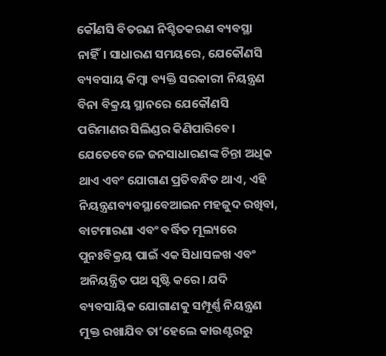କୌଣସି ବିତରଣ ନିଶ୍ଚିତକରଣ ବ୍ୟବସ୍ଥା ନାହିଁ। ସାଧାରଣ ସମୟରେ, ଯେକୌଣସି ବ୍ୟବସାୟ କିମ୍ବା ବ୍ୟକ୍ତି ସରକାରୀ ନିୟନ୍ତ୍ରଣ ବିନା ବିକ୍ରୟ ସ୍ଥାନରେ ଯେକୌଣସି ପରିମାଣର ସିଲିଣ୍ଡର କିଣିପାରିବେ। ଯେତେବେଳେ ଜନସାଧାରଣଙ୍କ ଚିନ୍ତା ଅଧିକ ଥାଏ ଏବଂ ଯୋଗାଣ ପ୍ରତିବନ୍ଧିତ ଥାଏ, ଏହି ନିୟନ୍ତ୍ରଣବ୍ୟବସ୍ଥାବେଆଇନ ମହଜୁଦ ରଖିବା, ବାଟମାରଣା ଏବଂ ବର୍ଦ୍ଧିତ ମୂଲ୍ୟରେ ପୁନଃବିକ୍ରୟ ପାଇଁ ଏକ ସିଧାସଳଖ ଏବଂ ଅନିୟନ୍ତ୍ରିତ ପଥ ସୃଷ୍ଟି କରେ। ଯଦି ବ୍ୟବସାୟିକ ଯୋଗାଣକୁ ସମ୍ପୂର୍ଣ୍ଣ ନିୟନ୍ତ୍ରଣ ମୁକ୍ତ ରଖାଯିବ ତା’ହେଲେ କାଉଣ୍ଟରରୁ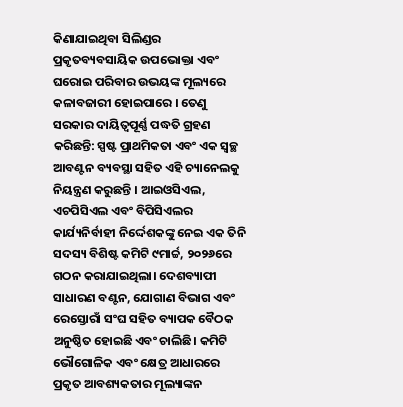କିଣାଯାଇଥିବା ସିଲିଣ୍ଡର ପ୍ରକୃତବ୍ୟବସାୟିକ ଉପଭୋକ୍ତା ଏବଂ ଘରୋଇ ପରିବାର ଉଭୟଙ୍କ ମୂଲ୍ୟରେ କଳାବଜାରୀ ହୋଇପାରେ । ତେଣୁ ସରକାର ଦାୟିତ୍ୱପୂର୍ଣ୍ଣ ପଦ୍ଧତି ଗ୍ରହଣ କରିଛନ୍ତି: ସ୍ପଷ୍ଟ ପ୍ରାଥମିକତା ଏବଂ ଏକ ସ୍ୱଚ୍ଛ ଆବଣ୍ଟନ ବ୍ୟବସ୍ଥା ସହିତ ଏହି ଚ୍ୟାନେଲକୁ ନିୟନ୍ତ୍ରଣ କରୁଛନ୍ତି । ଆଇଓସିଏଲ, ଏଚପିସିଏଲ ଏବଂ ବିପିସିଏଲର କାର୍ଯ୍ୟନିର୍ବାହୀ ନିର୍ଦ୍ଦେଶକଙ୍କୁ ନେଇ ଏକ ତିନି ସଦସ୍ୟ ବିଶିଷ୍ଟ କମିଟି ୯ମାର୍ଚ୍ଚ, ୨୦୨୬ରେ ଗଠନ କରାଯାଇଥିଲା। ଦେଶବ୍ୟାପୀ ସାଧାରଣ ବଣ୍ଟନ, ଯୋଗାଣ ବିଭାଗ ଏବଂ ରେସ୍ତୋରାଁ ସଂଘ ସହିତ ବ୍ୟାପକ ବୈଠକ ଅନୁଷ୍ଠିତ ହୋଇଛି ଏବଂ ଚାଲିଛି। କମିଟି ଭୌଗୋଳିକ ଏବଂ କ୍ଷେତ୍ର ଆଧାରରେ ପ୍ରକୃତ ଆବଶ୍ୟକତାର ମୂଲ୍ୟାଙ୍କନ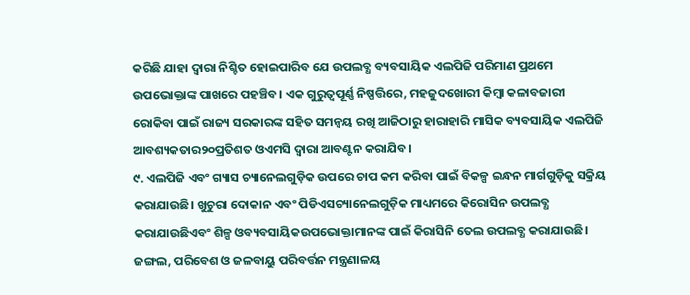କରିଛି ଯାହା ଦ୍ୱାରା ନିଶ୍ଚିତ ହୋଇପାରିବ ଯେ ଉପଲବ୍ଧ ବ୍ୟବସାୟିକ ଏଲପିଜି ପରିମାଣ ପ୍ରଥମେ ଉପଭୋକ୍ତାଙ୍କ ପାଖରେ ପହଞ୍ଚିବ। ଏକ ଗୁରୁତ୍ୱପୂର୍ଣ୍ଣ ନିଷ୍ପତ୍ତିରେ, ମହଜୁଦଖୋରୀ କିମ୍ବା କଳାବଜାରୀ ରୋକିବା ପାଇଁ ରାଜ୍ୟ ସରକାରଙ୍କ ସହିତ ସମନ୍ୱୟ ରଖି ଆଜିଠାରୁ ହାରାହାରି ମାସିକ ବ୍ୟବସାୟିକ ଏଲପିଜି ଆବଶ୍ୟକତାର୨୦ପ୍ରତିଶତ ଓଏମସି ଦ୍ୱାରା ଆବଣ୍ଟନ କରାଯିବ।
୯. ଏଲପିଜି ଏବଂ ଗ୍ୟାସ ଚ୍ୟାନେଲଗୁଡ଼ିକ ଉପରେ ଚାପ କମ କରିବା ପାଇଁ ବିକଳ୍ପ ଇନ୍ଧନ ମାର୍ଗଗୁଡ଼ିକୁ ସକ୍ରିୟ କରାଯାଉଛି। ଖୁଚୁରା ଦୋକାନ ଏବଂ ପିଡିଏସଚ୍ୟାନେଲଗୁଡ଼ିକ ମାଧ୍ୟମରେ କିରୋସିନ ଉପଲବ୍ଧ କରାଯାଉଛିଏବଂ ଶିଳ୍ପ ଓବ୍ୟବସାୟିକଉପଭୋକ୍ତାମାନଙ୍କ ପାଇଁ କିରାସିନି ତେଲ ଉପଲବ୍ଧ କରାଯାଉଛି। ଜଙ୍ଗଲ, ପରିବେଶ ଓ ଜଳବାୟୁ ପରିବର୍ତ୍ତନ ମନ୍ତ୍ରଣାଳୟ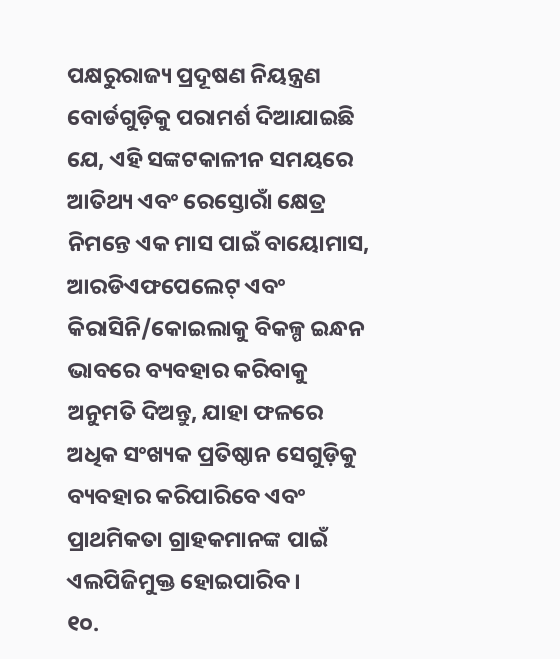ପକ୍ଷରୁରାଜ୍ୟ ପ୍ରଦୂଷଣ ନିୟନ୍ତ୍ରଣ ବୋର୍ଡଗୁଡ଼ିକୁ ପରାମର୍ଶ ଦିଆଯାଇଛି ଯେ, ଏହି ସଙ୍କଟକାଳୀନ ସମୟରେ ଆତିଥ୍ୟ ଏବଂ ରେସ୍ତୋରାଁ କ୍ଷେତ୍ର ନିମନ୍ତେ ଏକ ମାସ ପାଇଁ ବାୟୋମାସ, ଆରଡିଏଫପେଲେଟ୍ ଏବଂ କିରାସିନି/କୋଇଲାକୁ ବିକଳ୍ପ ଇନ୍ଧନ ଭାବରେ ବ୍ୟବହାର କରିବାକୁ ଅନୁମତି ଦିଅନ୍ତୁ, ଯାହା ଫଳରେ ଅଧିକ ସଂଖ୍ୟକ ପ୍ରତିଷ୍ଠାନ ସେଗୁଡ଼ିକୁ ବ୍ୟବହାର କରିପାରିବେ ଏବଂ ପ୍ରାଥମିକତା ଗ୍ରାହକମାନଙ୍କ ପାଇଁ ଏଲପିଜିମୁକ୍ତ ହୋଇପାରିବ।
୧୦.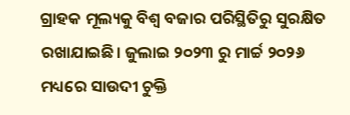ଗ୍ରାହକ ମୂଲ୍ୟକୁ ବିଶ୍ୱ ବଜାର ପରିସ୍ଥିତିରୁ ସୁରକ୍ଷିତ ରଖାଯାଇଛି। ଜୁଲାଇ ୨୦୨୩ ରୁ ମାର୍ଚ୍ଚ ୨୦୨୬ ମଧ୍ୟରେ ସାଉଦୀ ଚୁକ୍ତି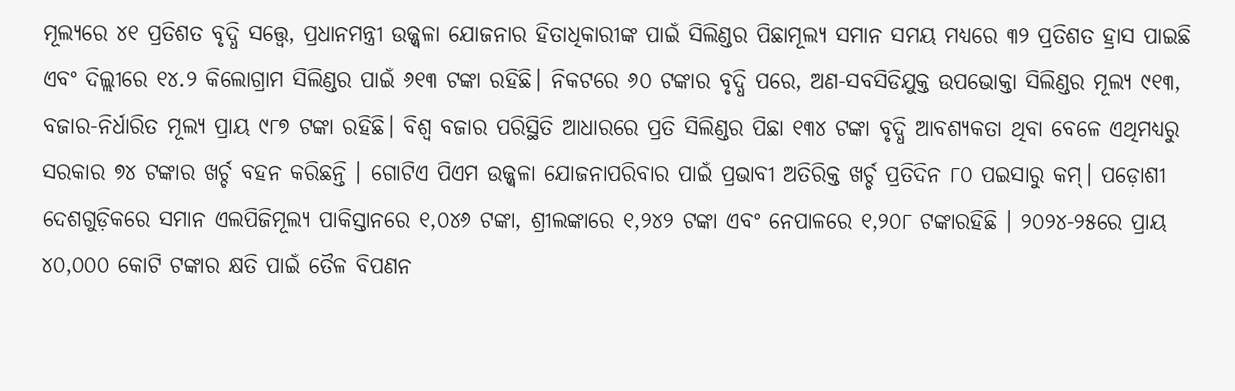ମୂଲ୍ୟରେ ୪୧ ପ୍ରତିଶତ ବୃଦ୍ଧି ସତ୍ତ୍ୱେ, ପ୍ରଧାନମନ୍ତ୍ରୀ ଉଜ୍ଜ୍ୱଳା ଯୋଜନାର ହିତାଧିକାରୀଙ୍କ ପାଇଁ ସିଲିଣ୍ଡର ପିଛାମୂଲ୍ୟ ସମାନ ସମୟ ମଧ୍ୟରେ ୩୨ ପ୍ରତିଶତ ହ୍ରାସ ପାଇଛି ଏବଂ ଦିଲ୍ଲୀରେ ୧୪.୨ କିଲୋଗ୍ରାମ ସିଲିଣ୍ଡର ପାଇଁ ୬୧୩ ଟଙ୍କା ରହିଛି। ନିକଟରେ ୬୦ ଟଙ୍କାର ବୃଦ୍ଧି ପରେ, ଅଣ-ସବସିଡିଯୁକ୍ତ ଉପଭୋକ୍ତା ସିଲିଣ୍ଡର ମୂଲ୍ୟ ୯୧୩, ବଜାର-ନିର୍ଧାରିତ ମୂଲ୍ୟ ପ୍ରାୟ ୯୮୭ ଟଙ୍କା ରହିଛି। ବିଶ୍ୱ ବଜାର ପରିସ୍ଥିତି ଆଧାରରେ ପ୍ରତି ସିଲିଣ୍ଡର ପିଛା ୧୩୪ ଟଙ୍କା ବୃଦ୍ଧି ଆବଶ୍ୟକତା ଥିବା ବେଳେ ଏଥିମଧ୍ୟରୁ ସରକାର ୭୪ ଟଙ୍କାର ଖର୍ଚ୍ଚ ବହନ କରିଛନ୍ତି । ଗୋଟିଏ ପିଏମ ଉଜ୍ଜ୍ୱଳା ଯୋଜନାପରିବାର ପାଇଁ ପ୍ରଭାବୀ ଅତିରିକ୍ତ ଖର୍ଚ୍ଚ ପ୍ରତିଦିନ ୮୦ ପଇସାରୁ କମ୍। ପଡ଼ୋଶୀ ଦେଶଗୁଡ଼ିକରେ ସମାନ ଏଲପିଜିମୂଲ୍ୟ ପାକିସ୍ତାନରେ ୧,୦୪୬ ଟଙ୍କା, ଶ୍ରୀଲଙ୍କାରେ ୧,୨୪୨ ଟଙ୍କା ଏବଂ ନେପାଳରେ ୧,୨୦୮ ଟଙ୍କାରହିଛି । ୨୦୨୪-୨୫ରେ ପ୍ରାୟ ୪୦,୦୦୦ କୋଟି ଟଙ୍କାର କ୍ଷତି ପାଇଁ ତୈଳ ବିପଣନ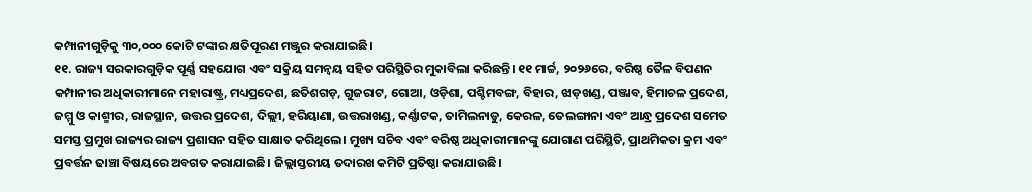କମ୍ପାନୀଗୁଡ଼ିକୁ ୩୦,୦୦୦ କୋଟି ଟଙ୍କାର କ୍ଷତିପୂରଣ ମଞ୍ଜୁର କରାଯାଇଛି।
୧୧. ରାଜ୍ୟ ସରକାରଗୁଡ଼ିକ ପୂର୍ଣ୍ଣ ସହଯୋଗ ଏବଂ ସକ୍ରିୟ ସମନ୍ୱୟ ସହିତ ପରିସ୍ଥିତିର ମୁକାବିଲା କରିଛନ୍ତି। ୧୧ ମାର୍ଚ୍ଚ, ୨୦୨୬ରେ, ବରିଷ୍ଠ ତୈଳ ବିପଣନ କମ୍ପାନୀର ଅଧିକାରୀମାନେ ମହାରାଷ୍ଟ୍ର, ମଧ୍ୟପ୍ରଦେଶ, ଛତିଶଗଡ଼, ଗୁଜରାଟ, ଗୋଆ, ଓଡ଼ିଶା, ପଶ୍ଚିମବଙ୍ଗ, ବିହାର, ଝାଡ଼ଖଣ୍ଡ, ପଞ୍ଜାବ, ହିମାଚଳ ପ୍ରଦେଶ, ଜମ୍ମୁ ଓ କାଶ୍ମୀର, ରାଜସ୍ଥାନ, ଉତ୍ତର ପ୍ରଦେଶ, ଦିଲ୍ଲୀ, ହରିୟାଣା, ଉତ୍ତରାଖଣ୍ଡ, କର୍ଣ୍ଣାଟକ, ତାମିଲନାଡୁ, କେରଳ, ତେଲଙ୍ଗାନା ଏବଂ ଆନ୍ଧ୍ର ପ୍ରଦେଶ ସମେତ ସମସ୍ତ ପ୍ରମୁଖ ରାଜ୍ୟର ରାଜ୍ୟ ପ୍ରଶାସନ ସହିତ ସାକ୍ଷାତ କରିଥିଲେ। ମୁଖ୍ୟ ସଚିବ ଏବଂ ବରିଷ୍ଠ ଅଧିକାରୀମାନଙ୍କୁ ଯୋଗାଣ ପରିସ୍ଥିତି, ପ୍ରାଥମିକତା କ୍ରମ ଏବଂ ପ୍ରବର୍ତ୍ତନ ଢାଞ୍ଚା ବିଷୟରେ ଅବଗତ କରାଯାଇଛି। ଜିଲ୍ଲାସ୍ତରୀୟ ତଦାରଖ କମିଟି ପ୍ରତିଷ୍ଠା କରାଯାଉଛି।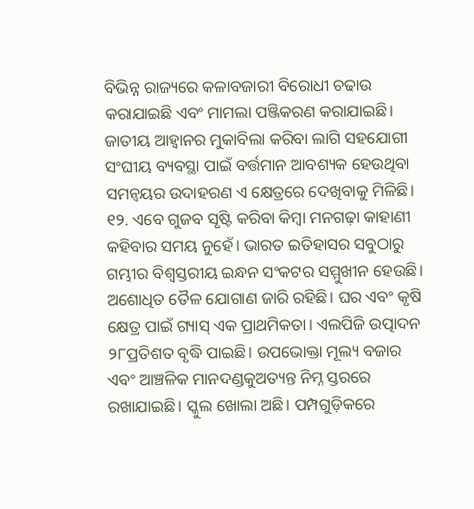ବିଭିନ୍ନ ରାଜ୍ୟରେ କଳାବଜାରୀ ବିରୋଧୀ ଚଢାଉ କରାଯାଇଛି ଏବଂ ମାମଲା ପଞ୍ଜିକରଣ କରାଯାଇଛି। ଜାତୀୟ ଆହ୍ୱାନର ମୁକାବିଲା କରିବା ଲାଗି ସହଯୋଗୀ ସଂଘୀୟ ବ୍ୟବସ୍ଥା ପାଇଁ ବର୍ତ୍ତମାନ ଆବଶ୍ୟକ ହେଉଥିବା ସମନ୍ୱୟର ଉଦାହରଣ ଏ କ୍ଷେତ୍ରରେ ଦେଖିବାକୁ ମିଳିଛି।
୧୨. ଏବେ ଗୁଜବ ସୃଷ୍ଟି କରିବା କିମ୍ବା ମନଗଢ଼ା କାହାଣୀ କହିବାର ସମୟ ନୁହେଁ। ଭାରତ ଇତିହାସର ସବୁଠାରୁ ଗମ୍ଭୀର ବିଶ୍ୱସ୍ତରୀୟ ଇନ୍ଧନ ସଂକଟର ସମ୍ମୁଖୀନ ହେଉଛି। ଅଶୋଧିତ ତୈଳ ଯୋଗାଣ ଜାରି ରହିଛି। ଘର ଏବଂ କୃଷି କ୍ଷେତ୍ର ପାଇଁ ଗ୍ୟାସ୍ ଏକ ପ୍ରାଥମିକତା। ଏଲପିଜି ଉତ୍ପାଦନ ୨୮ପ୍ରତିଶତ ବୃଦ୍ଧି ପାଇଛି। ଉପଭୋକ୍ତା ମୂଲ୍ୟ ବଜାର ଏବଂ ଆଞ୍ଚଳିକ ମାନଦଣ୍ଡକୁଅତ୍ୟନ୍ତ ନିମ୍ନ ସ୍ତରରେ ରଖାଯାଇଛି। ସ୍କୁଲ ଖୋଲା ଅଛି। ପମ୍ପଗୁଡ଼ିକରେ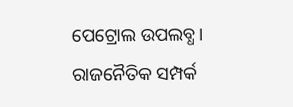ପେଟ୍ରୋଲ ଉପଲବ୍ଧ। ରାଜନୈତିକ ସମ୍ପର୍କ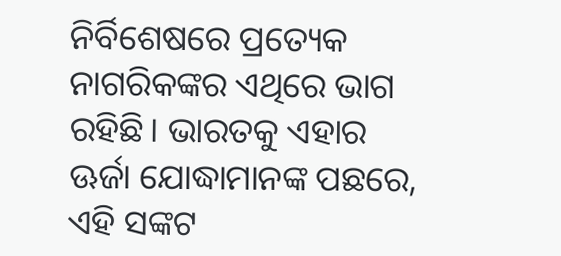ନିର୍ବିଶେଷରେ ପ୍ରତ୍ୟେକ ନାଗରିକଙ୍କର ଏଥିରେ ଭାଗ ରହିଛି। ଭାରତକୁ ଏହାର ଊର୍ଜା ଯୋଦ୍ଧାମାନଙ୍କ ପଛରେ, ଏହି ସଙ୍କଟ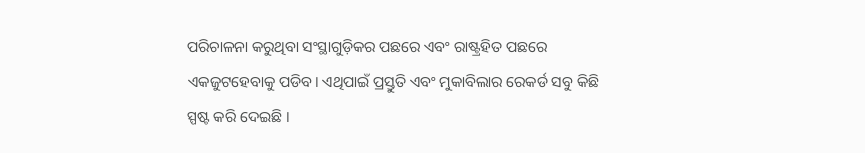ପରିଚାଳନା କରୁଥିବା ସଂସ୍ଥାଗୁଡ଼ିକର ପଛରେ ଏବଂ ରାଷ୍ଟ୍ରହିତ ପଛରେ ଏକଜୁଟହେବାକୁ ପଡିବ। ଏଥିପାଇଁ ପ୍ରସ୍ତୁତି ଏବଂ ମୁକାବିଲାର ରେକର୍ଡ ସବୁ କିଛି ସ୍ପଷ୍ଟ କରି ଦେଇଛି ।